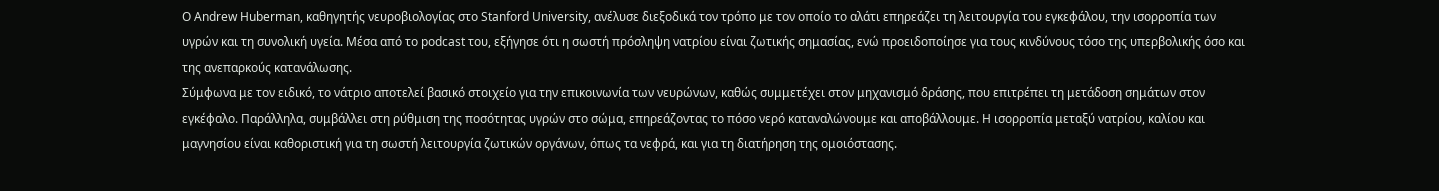Ο Andrew Huberman, καθηγητής νευροβιολογίας στο Stanford University, ανέλυσε διεξοδικά τον τρόπο με τον οποίο το αλάτι επηρεάζει τη λειτουργία του εγκεφάλου, την ισορροπία των υγρών και τη συνολική υγεία. Μέσα από το podcast του, εξήγησε ότι η σωστή πρόσληψη νατρίου είναι ζωτικής σημασίας, ενώ προειδοποίησε για τους κινδύνους τόσο της υπερβολικής όσο και της ανεπαρκούς κατανάλωσης.
Σύμφωνα με τον ειδικό, το νάτριο αποτελεί βασικό στοιχείο για την επικοινωνία των νευρώνων, καθώς συμμετέχει στον μηχανισμό δράσης, που επιτρέπει τη μετάδοση σημάτων στον εγκέφαλο. Παράλληλα, συμβάλλει στη ρύθμιση της ποσότητας υγρών στο σώμα, επηρεάζοντας το πόσο νερό καταναλώνουμε και αποβάλλουμε. Η ισορροπία μεταξύ νατρίου, καλίου και μαγνησίου είναι καθοριστική για τη σωστή λειτουργία ζωτικών οργάνων, όπως τα νεφρά, και για τη διατήρηση της ομοιόστασης.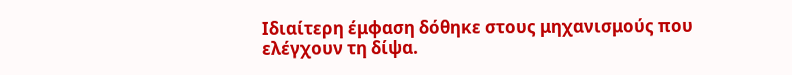Ιδιαίτερη έμφαση δόθηκε στους μηχανισμούς που ελέγχουν τη δίψα.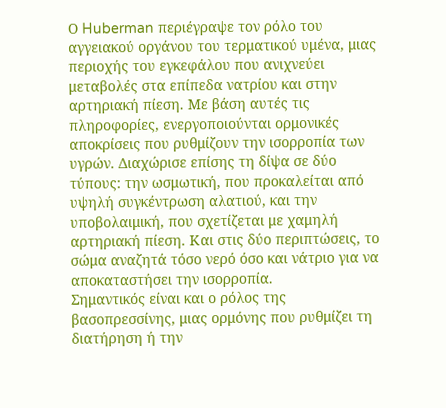Ο Huberman περιέγραψε τον ρόλο του αγγειακού οργάνου του τερματικού υμένα, μιας περιοχής του εγκεφάλου που ανιχνεύει μεταβολές στα επίπεδα νατρίου και στην αρτηριακή πίεση. Με βάση αυτές τις πληροφορίες, ενεργοποιούνται ορμονικές αποκρίσεις που ρυθμίζουν την ισορροπία των υγρών. Διαχώρισε επίσης τη δίψα σε δύο τύπους: την ωσμωτική, που προκαλείται από υψηλή συγκέντρωση αλατιού, και την υποβολαιμική, που σχετίζεται με χαμηλή αρτηριακή πίεση. Και στις δύο περιπτώσεις, το σώμα αναζητά τόσο νερό όσο και νάτριο για να αποκαταστήσει την ισορροπία.
Σημαντικός είναι και ο ρόλος της βασοπρεσσίνης, μιας ορμόνης που ρυθμίζει τη διατήρηση ή την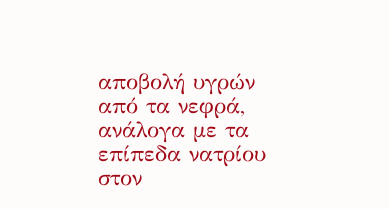αποβολή υγρών από τα νεφρά, ανάλογα με τα επίπεδα νατρίου στον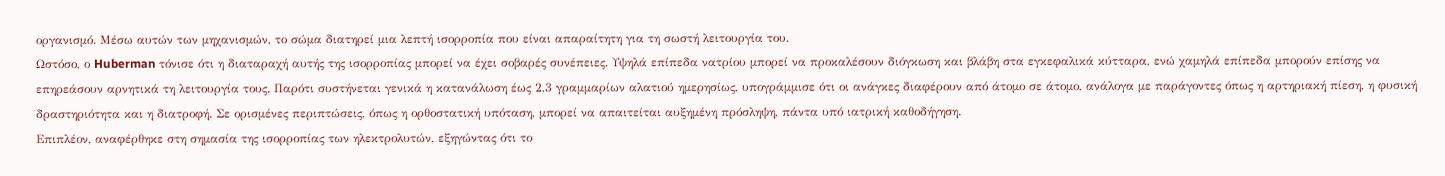οργανισμό. Μέσω αυτών των μηχανισμών, το σώμα διατηρεί μια λεπτή ισορροπία που είναι απαραίτητη για τη σωστή λειτουργία του.
Ωστόσο, ο Huberman τόνισε ότι η διαταραχή αυτής της ισορροπίας μπορεί να έχει σοβαρές συνέπειες. Υψηλά επίπεδα νατρίου μπορεί να προκαλέσουν διόγκωση και βλάβη στα εγκεφαλικά κύτταρα, ενώ χαμηλά επίπεδα μπορούν επίσης να επηρεάσουν αρνητικά τη λειτουργία τους. Παρότι συστήνεται γενικά η κατανάλωση έως 2,3 γραμμαρίων αλατιού ημερησίως, υπογράμμισε ότι οι ανάγκες διαφέρουν από άτομο σε άτομο, ανάλογα με παράγοντες όπως η αρτηριακή πίεση, η φυσική δραστηριότητα και η διατροφή. Σε ορισμένες περιπτώσεις, όπως η ορθοστατική υπόταση, μπορεί να απαιτείται αυξημένη πρόσληψη, πάντα υπό ιατρική καθοδήγηση.
Επιπλέον, αναφέρθηκε στη σημασία της ισορροπίας των ηλεκτρολυτών, εξηγώντας ότι το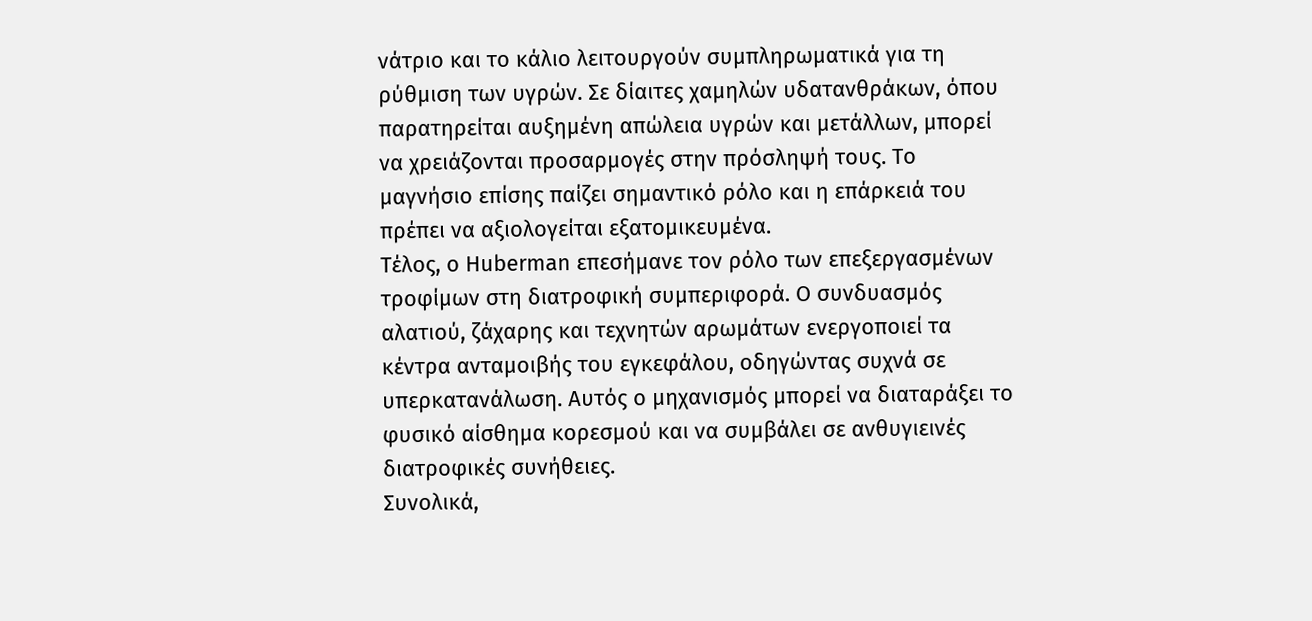νάτριο και το κάλιο λειτουργούν συμπληρωματικά για τη ρύθμιση των υγρών. Σε δίαιτες χαμηλών υδατανθράκων, όπου παρατηρείται αυξημένη απώλεια υγρών και μετάλλων, μπορεί να χρειάζονται προσαρμογές στην πρόσληψή τους. Το μαγνήσιο επίσης παίζει σημαντικό ρόλο και η επάρκειά του πρέπει να αξιολογείται εξατομικευμένα.
Τέλος, ο Huberman επεσήμανε τον ρόλο των επεξεργασμένων τροφίμων στη διατροφική συμπεριφορά. Ο συνδυασμός αλατιού, ζάχαρης και τεχνητών αρωμάτων ενεργοποιεί τα κέντρα ανταμοιβής του εγκεφάλου, οδηγώντας συχνά σε υπερκατανάλωση. Αυτός ο μηχανισμός μπορεί να διαταράξει το φυσικό αίσθημα κορεσμού και να συμβάλει σε ανθυγιεινές διατροφικές συνήθειες.
Συνολικά,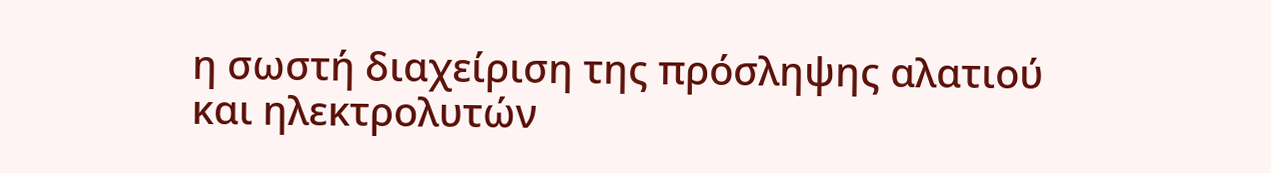η σωστή διαχείριση της πρόσληψης αλατιού και ηλεκτρολυτών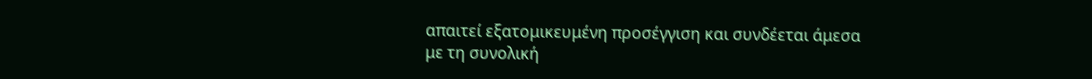απαιτεί εξατομικευμένη προσέγγιση και συνδέεται άμεσα με τη συνολική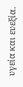υγεία και ευεξία.